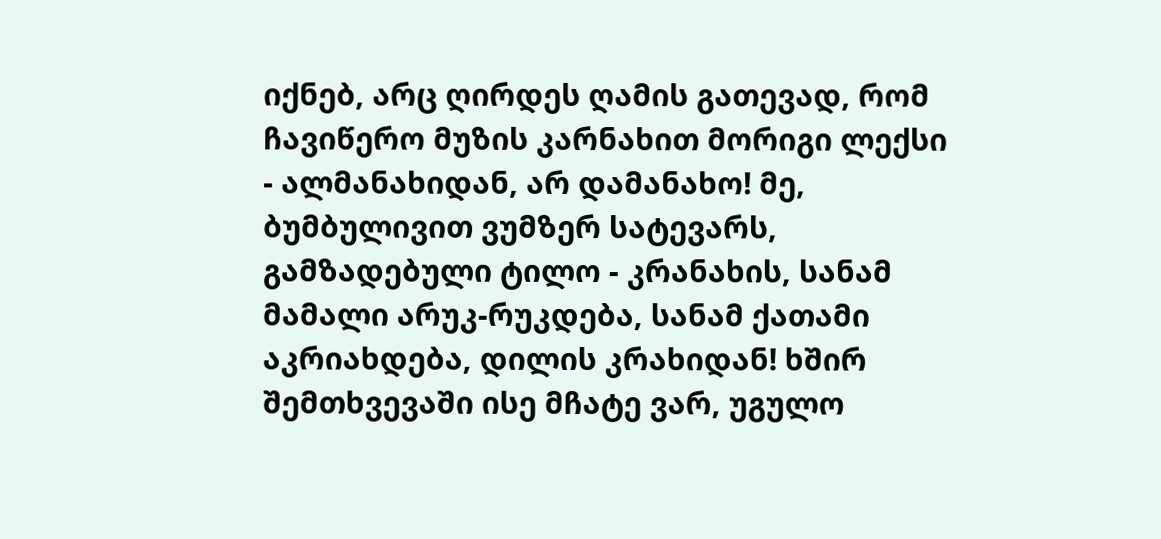იქნებ, არც ღირდეს ღამის გათევად, რომ ჩავიწერო მუზის კარნახით მორიგი ლექსი - ალმანახიდან, არ დამანახო! მე, ბუმბულივით ვუმზერ სატევარს, გამზადებული ტილო - კრანახის, სანამ მამალი არუკ-რუკდება, სანამ ქათამი აკრიახდება, დილის კრახიდან! ხშირ შემთხვევაში ისე მჩატე ვარ, უგულო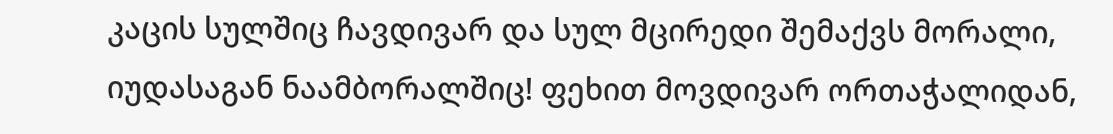კაცის სულშიც ჩავდივარ და სულ მცირედი შემაქვს მორალი, იუდასაგან ნაამბორალშიც! ფეხით მოვდივარ ორთაჭალიდან,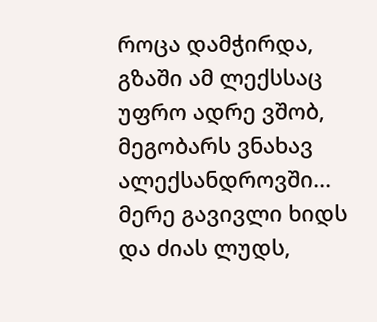როცა დამჭირდა, გზაში ამ ლექსსაც უფრო ადრე ვშობ, მეგობარს ვნახავ ალექსანდროვში... მერე გავივლი ხიდს და ძიას ლუდს,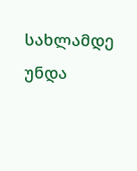სახლამდე უნდა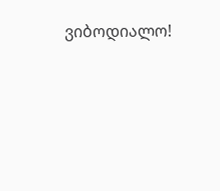ვიბოდიალო!